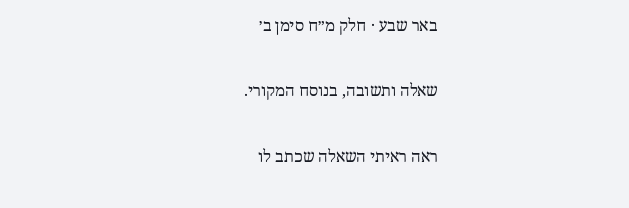באר שבע · חלק מ״ח סימן ב׳

שאלה ותשובה, בנוסח המקורי.

ראה ראיתי השאלה שכתב לו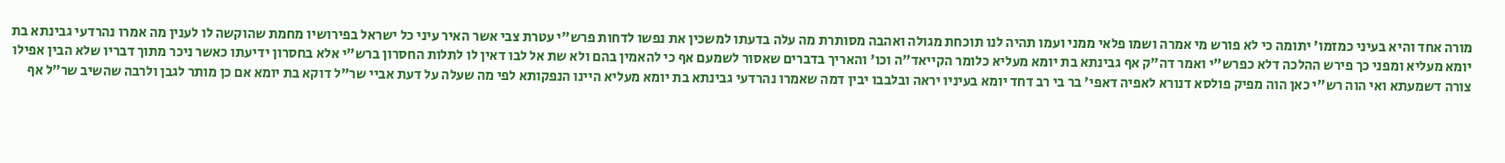מורה אחד והיא בעיני כמזמו' יתומה כי לא פורש מי אמרה ושמו פלאי ממני ועמו תהיה לנו תוכחת מגולה ואהבה מסותרת מה עלה בדעתו למשכין את נפשו לדחות פרש"י עטרת צבי אשר האיר עיני כל ישראל בפירושיו מחמת שהוקשה לו לענין מה אמרו נהרדעי גבינתא בת יומא מעליא ומפני כך פירש ההלכה דלא כפרש"י ואמר דה"ק אף גבינתא בת יומא מעליא כלומר הקייאד"ה וכו' והאריך בדברים שאסור לשמעם אף כי להאמין בהם ולא שת אל לבו דאין לו לתלות החסרון ברש"י אלא בחסרון ידיעתו כאשר ניכר מתוך דבריו שלא הבין אפילו צורה דשמעתא ואי הוה רש"י כאן הוה מפיק פולסא דנורא לאפיה דאפי' בר בי רב דחד יומא בעיניו יראה ובלבבו יבין דמה שאמרו נהרדעי גבינתא בת יומא מעליא היינו הנפקותא לפי מה שעלה על דעת אביי שר"ל דוקא בת יומא אם כן מותר לגבן ולרבה שהשיב שר"ל אף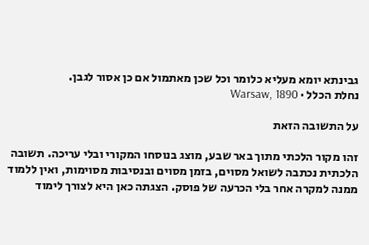גבינתא יומא מעליא כלומר וכל שכן מאתמול אם כן אסור לגבן.
נחלת הכלל · Warsaw, 1890

על התשובה הזאת

זהו מקור הלכתי מתוך באר שבע, מוצג בנוסחו המקורי ובלי עריכה. תשובה הלכתית נכתבה לשואל מסוים, בזמן מסוים ובנסיבות מסוימות, ואין ללמוד ממנה למקרה אחר בלי הכרעה של פוסק. הצגתה כאן היא לצורך לימוד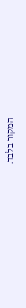המקור בלבד.